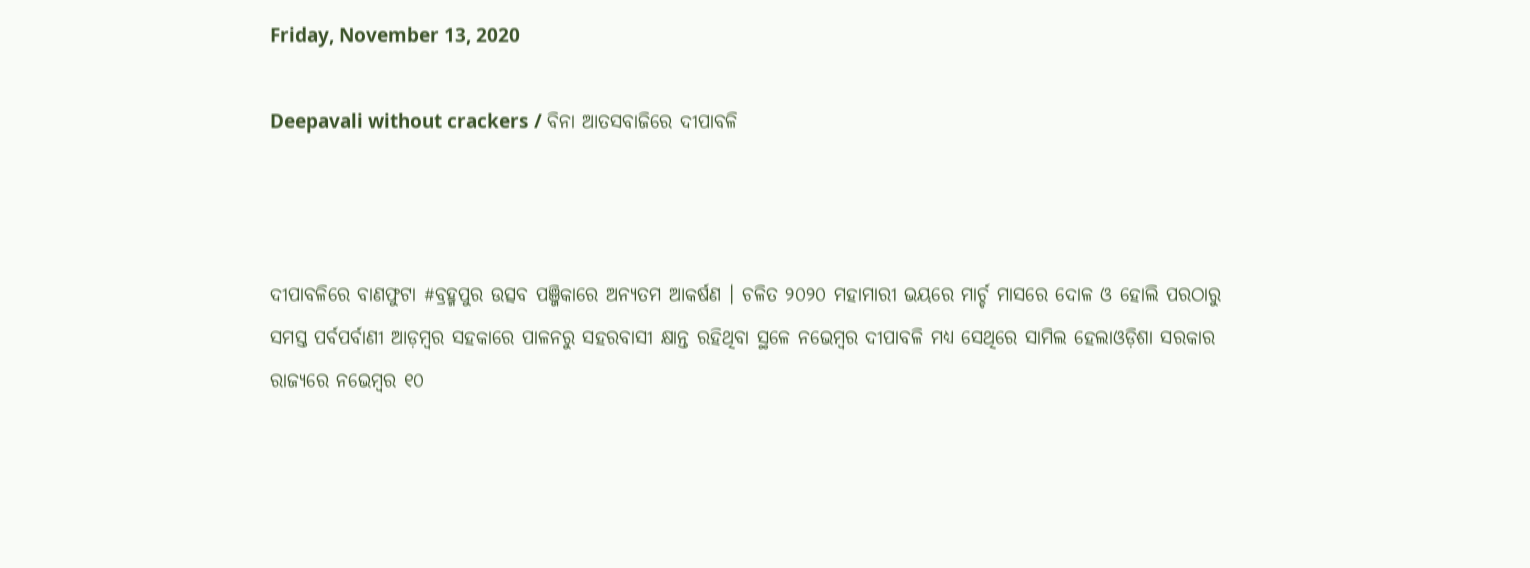Friday, November 13, 2020

Deepavali without crackers / ବିନା ଆତସବାଜିରେ ଦୀପାବଳି



ଦୀପାବଳିରେ ବାଣଫୁଟା #ବ୍ରହ୍ମପୁର ଉତ୍ସବ ପଞ୍ଜିକାରେ ଅନ୍ୟତମ ଆକର୍ଷଣ । ଚଳିତ ୨୦୨୦ ମହାମାରୀ ଭୟରେ ମାର୍ଚ୍ଚ ମାସରେ ଦୋଳ ଓ ହୋଲି ପରଠାରୁ ସମସ୍ତ ପର୍ବପର୍ବାଣୀ ଆଡ଼ମ୍ୱର ସହକାରେ ପାଳନରୁ ସହରବାସୀ କ୍ଷାନ୍ତ ରହିଥିବା ସ୍ଥଳେ ନଭେମ୍ୱର ଦୀପାବଳି ମଧ୍ୟ ସେଥିରେ ସାମିଲ ହେଲାଓଡ଼ିଶା ସରକାର ରାଜ୍ୟରେ ନଭେମ୍ୱର ୧୦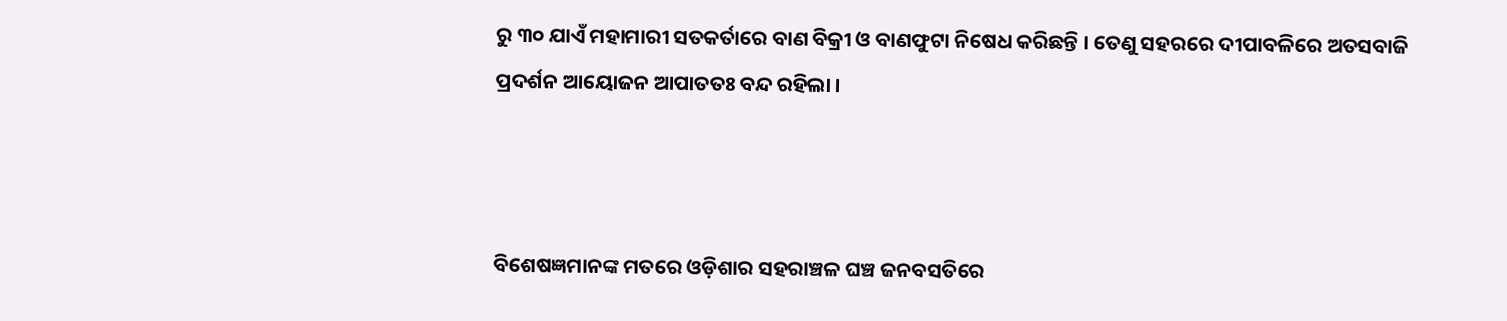ରୁ ୩୦ ଯାଏଁ ମହାମାରୀ ସତକର୍ତାରେ ବାଣ ବିକ୍ରୀ ଓ ବାଣଫୁଟା ନିଷେଧ କରିଛନ୍ତି । ତେଣୁ ସହରରେ ଦୀପାବଳିରେ ଅତସବାଜି ପ୍ରଦର୍ଶନ ଆୟୋଜନ ଆପାତତଃ ବନ୍ଦ ରହିଲା ।



ବିଶେଷଜ୍ଞମାନଙ୍କ ମତରେ ଓଡ଼ିଶାର ସହରାଞ୍ଚଳ ଘଞ୍ଚ ଜନବସତିରେ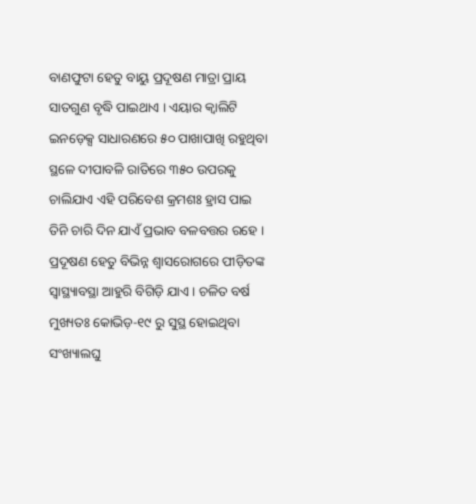ବାଣଫୁଟା ହେତୁ ବାୟୁ ପ୍ରଦୂଷଣ ମାତ୍ରା ପ୍ରାୟ ସାତଗୁଣ ବୃଦ୍ଧି ପାଇଥାଏ । ଏୟାର କ୍ୱାଲିଟି ଇନଡ଼େକ୍ସ ସାଧାରଣରେ ୫୦ ପାଖାପାଖି ରହୁଥିବା ସ୍ଥଳେ ଦୀପାବଳି ରାତିରେ ୩୫୦ ଉପରକୁ ଚାଲିଯାଏ ଏହି ପରିବେଶ କ୍ରମଶଃ ହ୍ରାସ ପାଇ ତିନି ଚାରି ଦିନ ଯାଏଁ ପ୍ରଭାବ ବଳବତ୍ତର ରହେ । ପ୍ରଦୂଷଣ ହେତୁ ବିଭିନ୍ନ ଶ୍ୱାସରୋଗରେ ପୀଡ଼ିତଙ୍କ ସ୍ୱାସ୍ଥ୍ୟାବସ୍ଥା ଆହୁରି ବିଗିଡ଼ି ଯାଏ । ଚଳିତ ବର୍ଷ ମୁଖ୍ୟତଃ କୋଭିଡ଼-୧୯ ରୁ ସୁସ୍ଥ ହୋଇଥିବା ସଂଖ୍ୟାଲଘୁ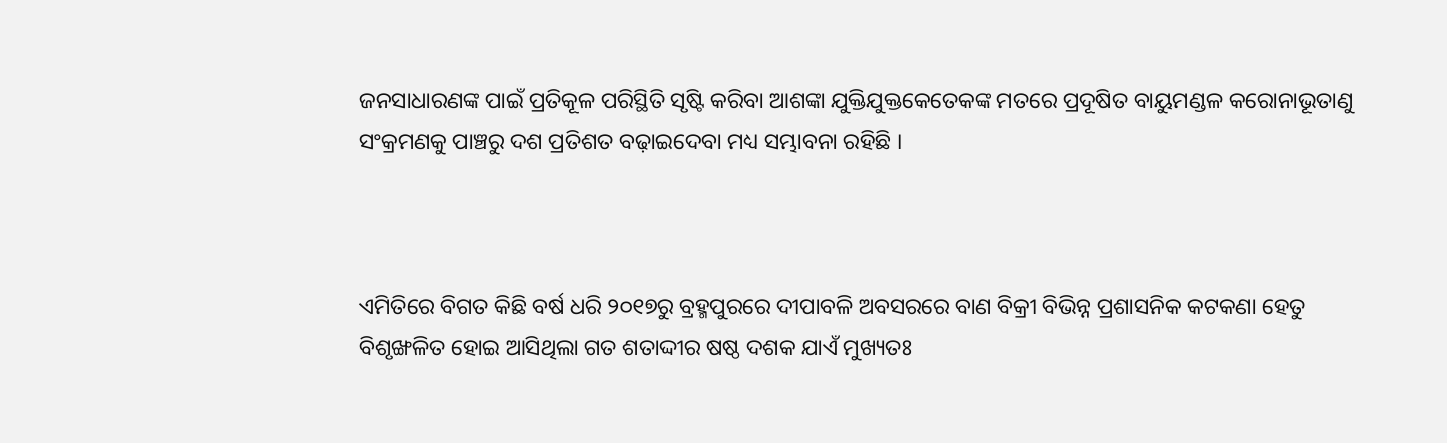ଜନସାଧାରଣଙ୍କ ପାଇଁ ପ୍ରତିକୂଳ ପରିସ୍ଥିତି ସୃଷ୍ଟି କରିବା ଆଶଙ୍କା ଯୁକ୍ତିଯୁକ୍ତକେତେକଙ୍କ ମତରେ ପ୍ରଦୂଷିତ ବାୟୁମଣ୍ଡଳ କରୋନାଭୂତାଣୁ ସଂକ୍ରମଣକୁ ପାଞ୍ଚରୁ ଦଶ ପ୍ରତିଶତ ବଢ଼ାଇଦେବା ମଧ୍ୟ ସମ୍ଭାବନା ରହିଛି ।



ଏମିତିରେ ବିଗତ କିଛି ବର୍ଷ ଧରି ୨୦୧୭ରୁ ବ୍ରହ୍ମପୁରରେ ଦୀପାବଳି ଅବସରରେ ବାଣ ବିକ୍ରୀ ବିଭିନ୍ନ ପ୍ରଶାସନିକ କଟକଣା ହେତୁ ବିଶୃଙ୍ଖଳିତ ହୋଇ ଆସିଥିଲା ଗତ ଶତାଦ୍ଦୀର ଷଷ୍ଠ ଦଶକ ଯାଏଁ ମୁଖ୍ୟତଃ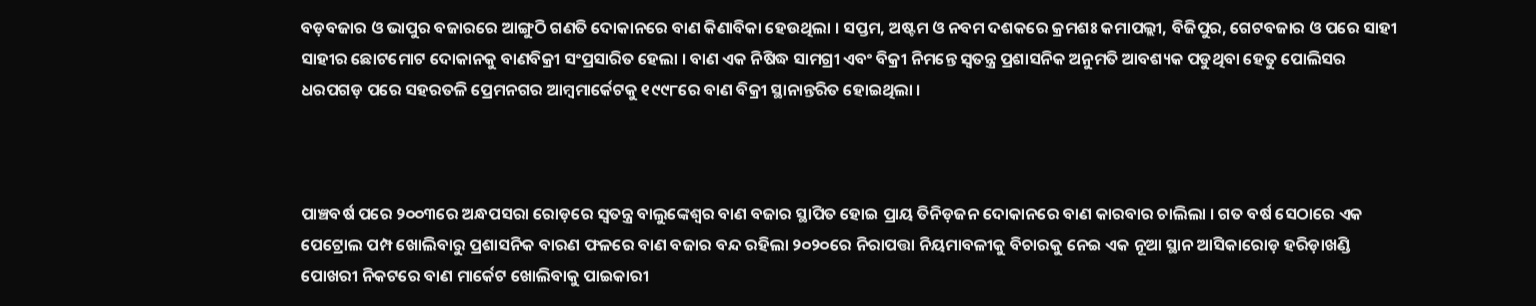ବଡ଼ବଜାର ଓ ଭାପୁର ବଜାରରେ ଆଙ୍ଗୁଠି ଗଣତି ଦୋକାନରେ ବାଣ କିଣାବିକା ହେଉଥିଲା । ସପ୍ତମ, ଅଷ୍ଟମ ଓ ନବମ ଦଶକରେ କ୍ରମଶଃ କମାପଲ୍ଲୀ, ବିଜିପୁର, ଗେଟବଜାର ଓ ପରେ ସାହୀ ସାହୀର ଛୋଟମୋଟ ଦୋକାନକୁ ବାଣବିକ୍ରୀ ସଂପ୍ରସାରିତ ହେଲା । ବାଣ ଏକ ନିଷିଦ୍ଧ ସାମଗ୍ରୀ ଏବଂ ବିକ୍ରୀ ନିମନ୍ତେ ସ୍ୱତନ୍ତ୍ର ପ୍ରଶାସନିକ ଅନୁମତି ଆବଶ୍ୟକ ପଡୁଥିବା ହେତୁ ପୋଲିସର ଧରପଗଡ଼ ପରେ ସହରତଳି ପ୍ରେମନଗର ଆମ୍ୱମାର୍କେଟକୁ ୧୯୯୮ରେ ବାଣ ବିକ୍ରୀ ସ୍ଥାନାନ୍ତରିତ ହୋଇଥିଲା ।



ପାଞ୍ଚବର୍ଷ ପରେ ୨୦୦୩ରେ ଅନ୍ଧପସରା ରୋଡ଼ରେ ସ୍ୱତନ୍ତ୍ର ବାଲୁଙ୍କେଶ୍ୱର ବାଣ ବଜାର ସ୍ଥାପିତ ହୋଇ ପ୍ରାୟ ତିନିଡ଼ଜନ ଦୋକାନରେ ବାଣ କାରବାର ଚାଲିଲା । ଗତ ବର୍ଷ ସେଠାରେ ଏକ ପେଟ୍ରୋଲ ପମ୍ପ ଖୋଲିବାରୁ ପ୍ରଶାସନିକ ବାରଣ ଫଳରେ ବାଣ ବଜାର ବନ୍ଦ ରହିଲା ୨୦୨୦ରେ ନିରାପତ୍ତା ନିୟମାବଳୀକୁ ବିଚାରକୁ ନେଇ ଏକ ନୂଆ ସ୍ଥାନ ଆସିକାରୋଡ଼ ହରିଡ଼ାଖଣ୍ଡି ପୋଖରୀ ନିକଟରେ ବାଣ ମାର୍କେଟ ଖୋଲିବାକୁ ପାଇକାରୀ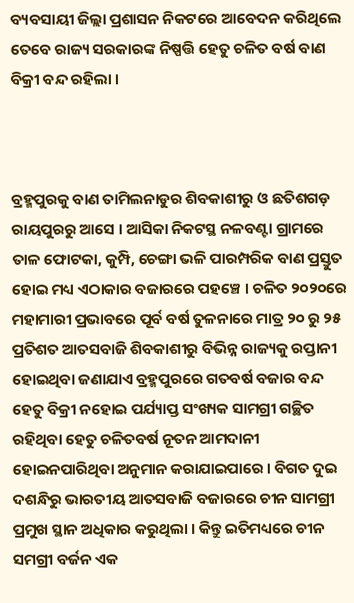ବ୍ୟବସାୟୀ ଜିଲ୍ଲା ପ୍ରଶାସନ ନିକଟରେ ଆବେଦନ କରିଥିଲେ ତେବେ ରାଜ୍ୟ ସରକାରଙ୍କ ନିଷ୍ପତ୍ତି ହେତୁ ଚଳିତ ବର୍ଷ ବାଣ ବିକ୍ରୀ ବନ୍ଦ ରହିଲା ।



ବ୍ରହ୍ମପୁରକୁ ବାଣ ତାମିଲନାଡୁର ଶିବକାଶୀରୁ ଓ ଛତିଶଗଡ଼ ରାୟପୁରରୁ ଆସେ । ଆସିକା ନିକଟସ୍ଥ ନଳବଣ୍ଟା ଗ୍ରାମରେ ତାଳ ଫୋଟକା, କୁମ୍ପି, ଚେଙ୍ଗା ଭଳି ପାରମ୍ପରିକ ବାଣ ପ୍ରସ୍ତୁତ ହୋଇ ମଧ୍ୟ ଏଠାକାର ବଜାରରେ ପହଞ୍ଚେ । ଚଳିତ ୨୦୨୦ରେ ମହାମାରୀ ପ୍ରଭାବରେ ପୂର୍ବ ବର୍ଷ ତୁଳନାରେ ମାତ୍ର ୨୦ ରୁ ୨୫ ପ୍ରତିଶତ ଆତସବାଜି ଶିବକାଶୀରୁ ବିଭିନ୍ନ ରାଜ୍ୟକୁ ରପ୍ତାନୀ ହୋଇଥିବା ଜଣାଯାଏ ବ୍ରହ୍ମପୁରରେ ଗତବର୍ଷ ବଜାର ବନ୍ଦ ହେତୁ ବିକ୍ରୀ ନହୋଇ ପର୍ଯ୍ୟାପ୍ତ ସଂଖ୍ୟକ ସାମଗ୍ରୀ ଗଚ୍ଛିତ ରହିଥିବା ହେତୁ ଚଳିତବର୍ଷ ନୂତନ ଆମଦାନୀ ହୋଇନପାରିଥିବା ଅନୁମାନ କରାଯାଇପାରେ । ବିଗତ ଦୁଇ ଦଶନ୍ଧିରୁ ଭାରତୀୟ ଆତସବାଜି ବଜାରରେ ଚୀନ ସାମଗ୍ରୀ ପ୍ରମୁଖ ସ୍ଥାନ ଅଧିକାର କରୁଥିଲା । କିନ୍ତୁ ଇତିମଧ୍ୟରେ ଚୀନ ସମଗ୍ରୀ ବର୍ଜନ ଏକ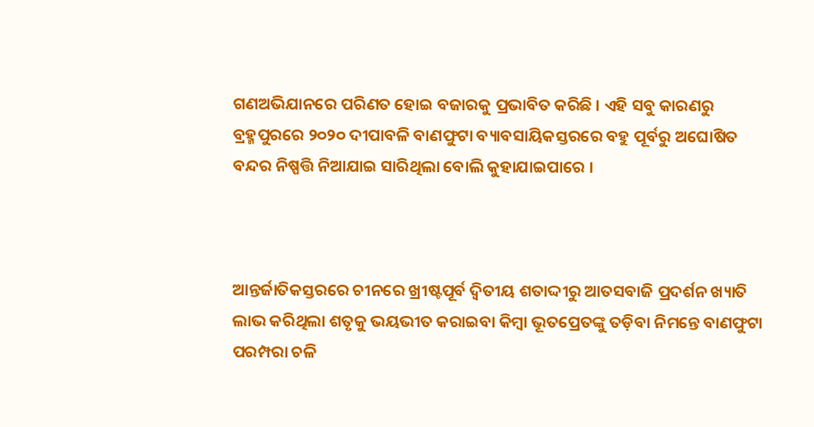ଗଣଅଭିଯାନରେ ପରିଣତ ହୋଇ ବଜାରକୁ ପ୍ରଭାବିତ କରିଛି । ଏହି ସବୁ କାରଣରୁ ବ୍ରହ୍ମପୁରରେ ୨୦୨୦ ଦୀପାବଳି ବାଣଫୁଟା ବ୍ୟାବସାୟିକସ୍ତରରେ ବହୁ ପୂର୍ବରୁ ଅଘୋଷିତ ବନ୍ଦର ନିଷ୍ପତ୍ତି ନିଆଯାଇ ସାରିଥିଲା ବୋଲି କୁହାଯାଇପାରେ ।



ଆନ୍ତର୍ଜାତିକସ୍ତରରେ ଚୀନରେ ଖ୍ରୀଷ୍ଟପୂର୍ବ ଦ୍ୱିତୀୟ ଶତାଦ୍ଦୀରୁ ଆତସବାଜି ପ୍ରଦର୍ଶନ ଖ୍ୟାତି ଲାଭ କରିଥିଲା ଶତୃକୁ ଭୟଭୀତ କରାଇବା କିମ୍ୱା ଭୂତପ୍ରେତଙ୍କୁ ତଡ଼ିବା ନିମନ୍ତେ ବାଣଫୁଟା ପରମ୍ପରା ଚଳି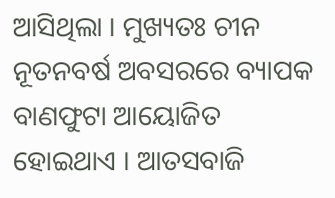ଆସିଥିଲା । ମୁଖ୍ୟତଃ ଚୀନ ନୂତନବର୍ଷ ଅବସରରେ ବ୍ୟାପକ ବାଣଫୁଟା ଆୟୋଜିତ ହୋଇଥାଏ । ଆତସବାଜି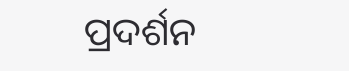ପ୍ରଦର୍ଶନ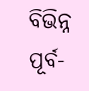ବିଭିନ୍ନ ପୂର୍ବ-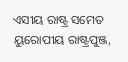ଏସୀୟ ରାଷ୍ଟ୍ର ସମେତ ୟୁରୋପୀୟ ରାଷ୍ଟ୍ରପୁଞ୍ଜ,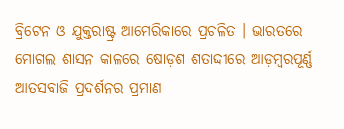ବ୍ରିଟେନ ଓ ଯୁକ୍ତରାଷ୍ଟ୍ର ଆମେରିକାରେ ପ୍ରଚଳିତ । ଭାରତରେ ମୋଗଲ ଶାସନ କାଳରେ ଷୋଡ଼ଶ ଶତାଦ୍ଦୀରେ ଆଡ଼ମ୍ୱରପୂର୍ଣ୍ଣ ଆତସବାଜି ପ୍ରଦର୍ଶନର ପ୍ରମାଣ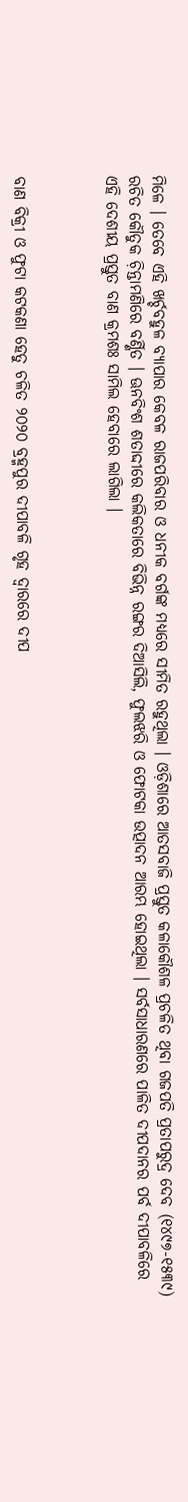ମିଳେ । ତେବେ ଏହି ଖର୍ଚ୍ଚବହୁଳ ବ୍ୟାପାର କେବଳ ରାଜପରିବାର ଓ ଧନୀକ ବର୍ଗଙ୍କ ମଧ୍ୟରେ ସୀମିତ ରହୁଥିଲା । ଓଡ଼ିଶାରେ ଆତସବାଜି ପ୍ରସ୍ତୁତ କଳାକୌଶଳ ପ୍ରଚଳିତ ଥିବା ଗଜପତି ପ୍ରତାପରୁଦ୍ର ଦେବ (୧୪୯୭-୧୫୩୯) ରଚିତ କୌତୁକ ଚ଼ିନ୍ତାମଣିରେ ବର୍ଣ୍ଣିତ । ଊନବିଂଶ ଶତାଦ୍ଦୀରେ କଲିକତାରେ ବିଭିନ୍ନ ରଙ୍ଗର ଦିଆସିଲି, ଫୁଲଝରି ଓ ଫୋଟକା ଉତ୍ପାଦନ ଆରମ୍ଭ ହୋଇଥିଲା । ସର୍ବସାଧାରଣରେ ପାଳିତ ଦୀପଦାନର ପର୍ବ ଦୀପାବଳିରେ ଏହି ଦେଶୀୟ ପ୍ରସ୍ତୁତ ବାଣ କ୍ରମଶଃ ସାମିଲ ହେବାରେ ଲାଗିଲା ।



ବାଣ ବିକ୍ରୀ ଓ ଫୁଟା କଟକଣା ହେତୁ ଚଳିତ ୨୦୨୦ ବ୍ରହ୍ମପୁର ଦୀପାବଳି ଗୃହ ଦ୍ୱାରରେ ଦୀପ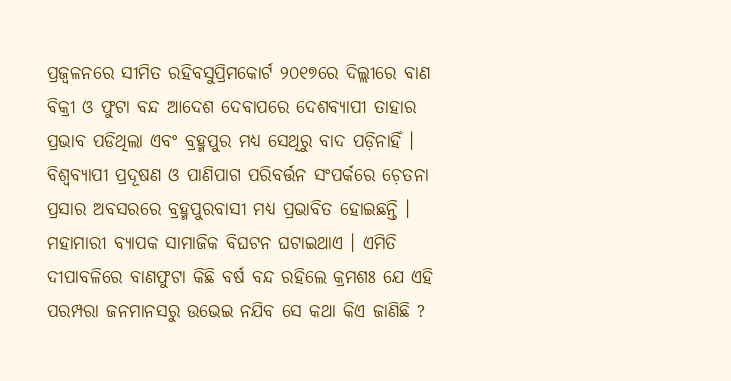ପ୍ରଜ୍ୱଳନରେ ସୀମିତ ରହିବସୁପ୍ରିମକୋର୍ଟ ୨୦୧୭ରେ ଦିଲ୍ଲୀରେ ବାଣ ବିକ୍ରୀ ଓ ଫୁଟା ବନ୍ଦ ଆଦେଶ ଦେବାପରେ ଦେଶବ୍ୟାପୀ ତାହାର ପ୍ରଭାବ ପଡିଥିଲା ଏବଂ ବ୍ରହ୍ମପୁର ମଧ୍ୟ ସେଥିରୁ ବାଦ ପଡ଼ିନାହିଁ । ବିଶ୍ୱବ୍ୟାପୀ ପ୍ରଦୂଷଣ ଓ ପାଣିପାଗ ପରିବର୍ତ୍ତନ ସଂପର୍କରେ ଚ଼େତନା ପ୍ରସାର ଅବସରରେ ବ୍ରହ୍ମପୁରବାସୀ ମଧ୍ୟ ପ୍ରଭାବିତ ହୋଇଛନ୍ତି । ମହାମାରୀ ବ୍ୟାପକ ସାମାଜିକ ବିଘଟନ ଘଟାଇଥାଏ । ଏମିତି ଦୀପାବଳିରେ ବାଣଫୁଟା କିଛି ବର୍ଷ ବନ୍ଦ ରହିଲେ କ୍ରମଶଃ ଯେ ଏହି ପରମ୍ପରା ଜନମାନସରୁ ଉଭେଇ ନଯିବ ସେ କଥା କିଏ ଜାଣିଛି ?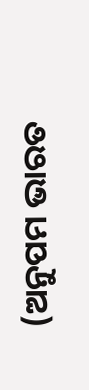(ଅନୁପମ ଭାରତ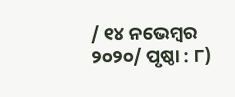/ ୧୪ ନଭେମ୍ୱର ୨୦୨୦/ ପୃଷ୍ଠା : ୮)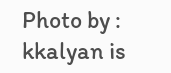Photo by : kkalyan is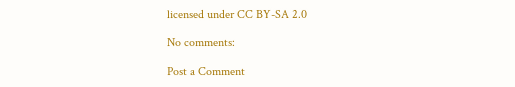licensed under CC BY-SA 2.0

No comments:

Post a Comment